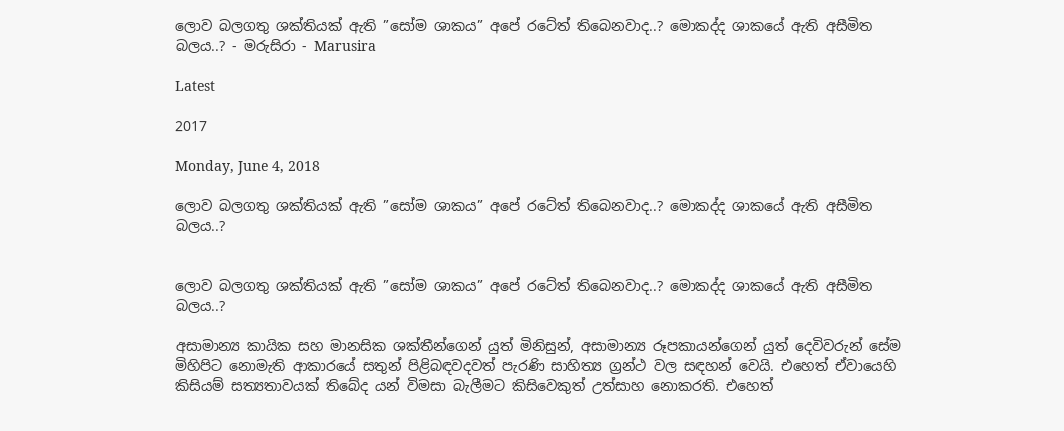ලොව බලගතු ශක්තියක් ඇති ”සෝම ශාකය” අපේ රටේත් තිබෙනවාද..? මොකද්ද ශාකයේ ඇති අසීමිත බලය..? - මරුසිරා - Marusira

Latest

2017

Monday, June 4, 2018

ලොව බලගතු ශක්තියක් ඇති ”සෝම ශාකය” අපේ රටේත් තිබෙනවාද..? මොකද්ද ශාකයේ ඇති අසීමිත බලය..?


ලොව බලගතු ශක්තියක් ඇති ”සෝම ශාකය” අපේ රටේත් තිබෙනවාද..? මොකද්ද ශාකයේ ඇති අසීමිත බලය..?

අසාමාන්‍ය කායික සහ මානසික ශක්තීන්ගෙන් යුත් මිනිසුන්, අසාමාන්‍ය රූපකායන්ගෙන් යුත් දෙවිවරුන් සේම මිහිපිට නොමැති ආකාරයේ සතුන් පිළිබඳවදවත් පැරණි සාහිත්‍ය ග්‍රන්ථ වල සඳහන් වෙයි. එහෙත් ඒවායෙහි කිසියම් සත්‍යතාවයක් තිබේද යන් විමසා බැලීමට කිසිවෙකුත් උත්සාහ නොකරති. එහෙත්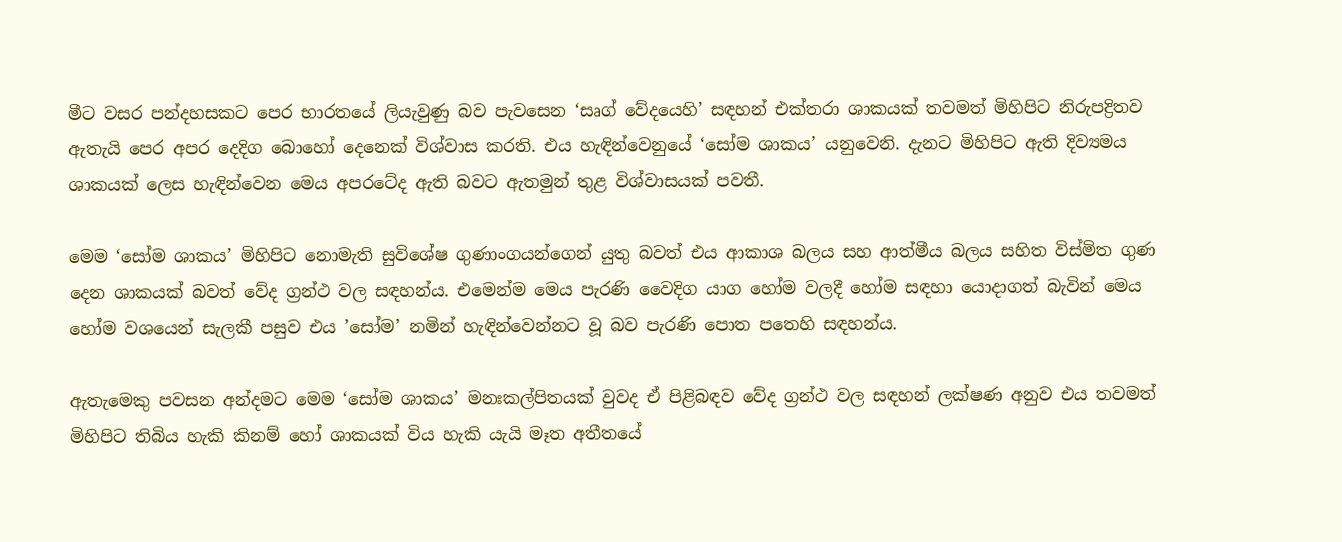මීට වසර පන්දහසකට පෙර භාරතයේ ලියැවුණු බව පැවසෙන ‘සෘග් වේදයෙහි’ සඳහන් එක්තරා ශාකයක් තවමත් මිහිපිට නිරුපද්‍රිතව ඇතැයි පෙර අපර දෙදිග බොහෝ දෙනෙක් විශ්වාස කරති. එය හැඳින්වෙනුයේ ‘සෝම ශාකය’ යනුවෙනි. දැනට මිහිපිට ඇති දිව්‍යමය ශාකයක් ලෙස හැඳින්වෙන මෙය අපරටේද ඇති බවට ඇතමුන් තුළ විශ්වාසයක් පවතී.

මෙම ‘සෝම ශාකය’ මිහිපිට නොමැති සුවිශේෂ ගුණාංගයන්ගෙන් යුතු බවත් එය ආකාශ බලය සහ ආත්මීය බලය සහිත විස්මිත ගුණ දෙන ශාකයක් බවත් වේද ග්‍රන්ථ වල සඳහන්ය. එමෙන්ම මෙය පැරණි වෛදිග යාග හෝම වලදී හෝම සඳහා යොදාගත් බැවින් මෙය හෝම වශයෙන් සැලකී පසුව එය ‍’සෝම’ නමින් හැඳින්වෙන්නට වූ බව පැරණි පොත පතෙහි සඳහන්ය.

ඇතැමෙකු පවසන අන්දමට මෙම ‘සෝම ශාකය’ මනඃකල්පිතයක් වුවද ඒ පිළිබඳව වේද ග්‍රන්ථ වල සඳහන් ලක්ෂණ අනුව එය තවමත් මිහිපිට තිබිය හැකි කිනම් හෝ ශාකයක් විය හැකි යැයි මෑත අතීතයේ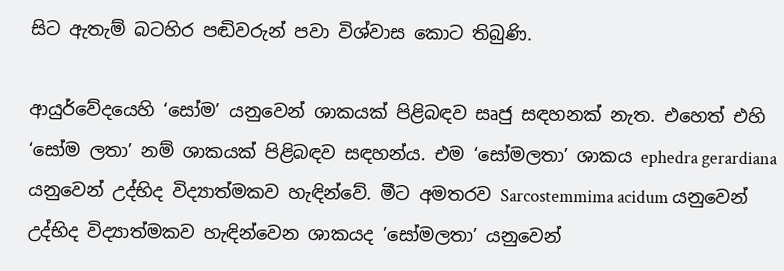සිට ඇතැම් බටහිර පඬිවරුන් පවා විශ්වාස කොට තිබුණි.

ආයුර්වේදයෙහි ‘සෝම’ යනුවෙන් ශාකයක් පිළිබඳව සෘජු සඳහනක් නැත. එහෙත් එහි ‘සෝම ලතා’ නම් ශාකයක් පිළිබඳව සඳහන්ය. එම ‘සෝමලතා’ ශාකය ephedra gerardiana යනුවෙන් උද්භිද විද්‍යාත්මකව හැඳින්වේ. මීට අමතරව Sarcostemmima acidum යනුවෙන් උද්භිද විද්‍යාත්මකව හැඳින්වෙන ශාකයද ‍’සෝමලතා’ යනුවෙන්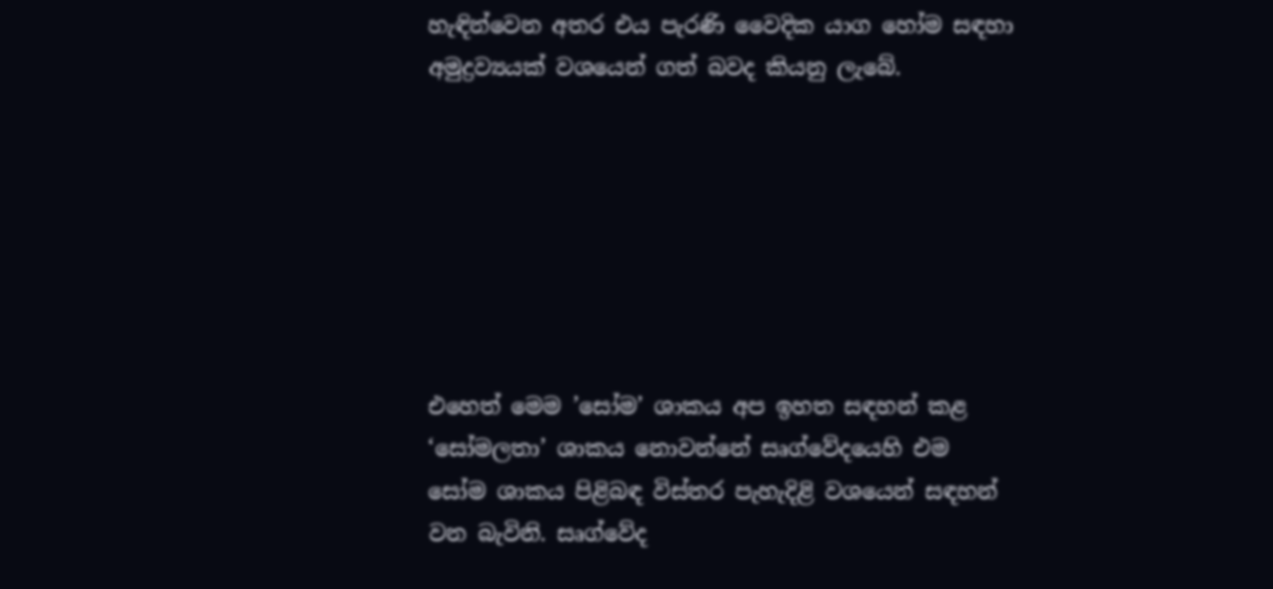හැඳින්වෙන අතර එය පැරණි වෛදික යාග හෝම සඳහා අමුද්‍රව්‍යයක් වශයෙන් ගත් බවද කියනු ලැබේ.







එහෙත් මෙම ‍’සෝම’ ශාකය අප ඉහත සඳහන් කළ ‘සෝමලතා’ ශාකය නොවන්නේ සෘග්වේදයෙහි එම සෝම ශාකය පිළිබඳ විස්තර පැහැදිළි වශයෙන් සඳහන් වන බැවිනි. සෘග්වේද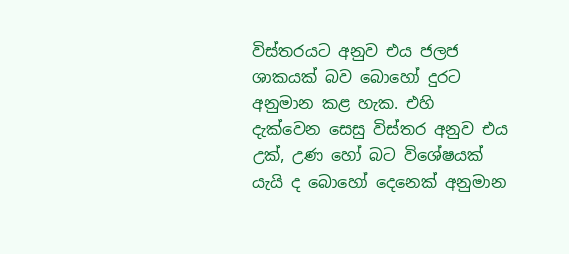විස්තරයට අනුව එය ජලජ ශාකයක් බව බොහෝ දුරට අනුමාන කළ හැක. එහි දැක්වෙන සෙසු විස්තර අනුව එය උක්, උණ හෝ බට විශේෂයක් යැයි ද බොහෝ දෙනෙක් අනුමාන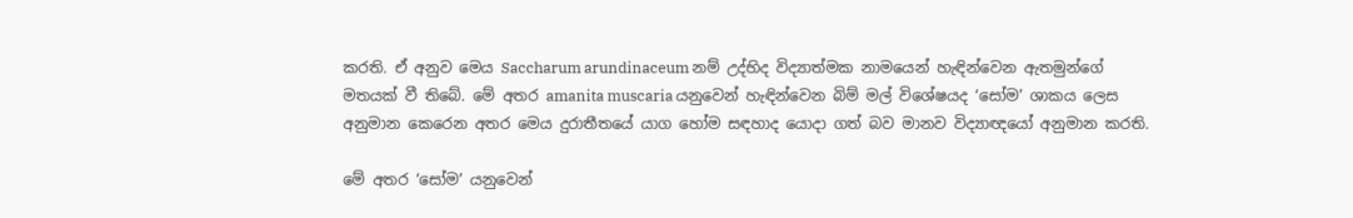කරති. ඒ අනුව මෙය Saccharum arundinaceum නම් උද්භිද විද්‍යාත්මක නාමයෙන් හැඳින්වෙන ඇතමුන්ගේ මතයක් වී තිබේ. මේ අතර amanita muscaria යනුවෙන් හැඳින්වෙන බිම් මල් විශේෂයද ‘සෝම’ ශාකය ලෙස අනුමාන කෙරෙන අතර මෙය දුරාතීතයේ යාග හෝම සඳහාද යොදා ගත් බව මානව විද්‍යාඥයෝ අනුමාන කරති.

මේ අතර ‘සෝම’ යනුවෙන්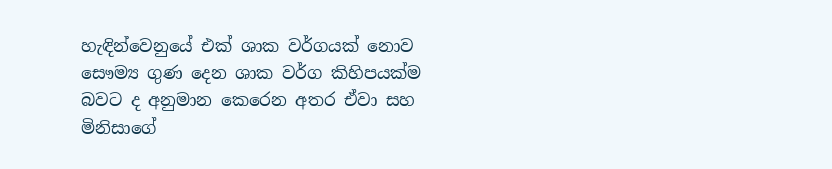හැඳින්වෙනුයේ එක් ශාක වර්ගයක් නොව සෞම්‍ය ගුණ දෙන ශාක වර්ග කිහිපයක්ම බවට ද අනුමාන කෙරෙන අතර ඒවා සහ මිනිසාගේ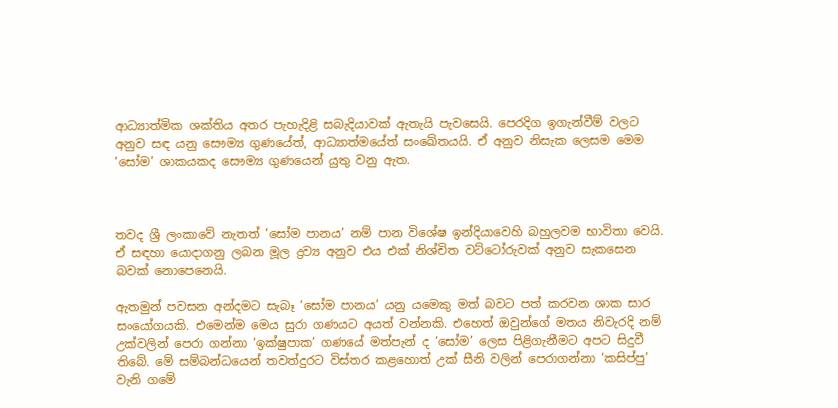ආධ්‍යාත්මික ශක්තිය අතර පැහැදිළි සබැදියාවක් ඇතැයි පැවසෙයි. පෙරදිග ඉගැන්වීම් වලට අනුව සඳ යනු සෞම්‍ය ගුණයේත්, ආධ්‍යාත්මයේත් සංඛේතයයි. ඒ අනුව නිසැක ලෙසම මෙම ‘සෝම’ ශාකයකද සෞම්‍ය ගුණයෙන් යුතු වනු ඇත.



තවද ශ්‍රී ලංකාවේ නැතත් ‍’සෝම පානය’ නම් පාන විශේෂ ඉන්දියාවෙහි බහුලවම භාවිතා වෙයි. ඒ සඳහා යොදාගනු ලබන මූල ද්‍රව්‍ය අනුව එය එක් නිශ්චිත ව‍ට්ටෝරුවක් අනුව සැකසෙන බවක් නොපෙනෙයි.

ඇතමුන් පවසන අන්දමට සැබෑ ‘සෝම පානය’ යනු යමෙකු මත් බවට පත් කරවන ශාක සාර සංයෝගයකි. එමෙන්ම මෙය සුරා ගණයට අයත් වන්නකි. එහෙත් ඔවුන්ගේ මතය නිවැරදි නම් උක්වලින් පෙරා ගන්නා ‘ඉක්ෂුපාක’ ගණයේ මත්පැන් ද ‘සෝම’ ලෙස පිළිගැනීමට අපට සිදුවී තිබේ. මේ සම්බන්ධයෙන් තවත්දුරට විස්තර කළ‍හොත් උක් සීනි වලින් පෙරාගන්නා ‘කසිප්පු’ වැනි ගමේ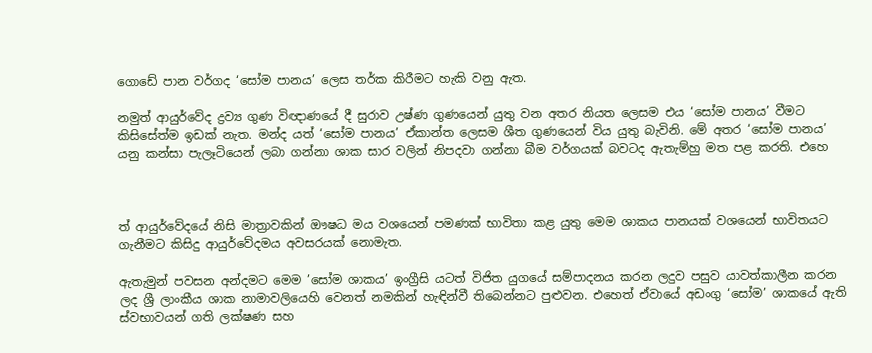ගොඩේ පාන වර්ගද ‘සෝම පානය’ ලෙස තර්ක කිරීමට හැකි වනු ඇත.

නමුත් ආයුර්වේද ද්‍රව්‍ය ගුණ විඥාණයේ දී සුරාව උෂ්ණ ගුණයෙන් යුතු වන අතර නියත ලෙසම එය ‘සෝම පානය’ වීමට කිසිසේත්ම ඉඩක් නැත. මන්ද යත් ‘සෝම පානය’ ඒකාන්ත ලෙසම ශීත ගුණයෙන් විය යුතු බැවිනි. මේ අතර ‘සෝම පානය’ යනු කන්සා පැලෑටියෙන් ලබා ගන්නා ශාක සාර වලින් නිපදවා ගන්නා බීම වර්ගයක් බවටද ඇතැම්හු මත පළ කරති. එහෙ



ත් ආයුර්වේදයේ නිසි මාත්‍රාවකින් ඖෂධ මය ව‍ශයෙන් පමණක් භාවිතා කළ යුතු මෙම ශාකය පානයක් වශයෙන් භාවිතයට ගැනීමට කිසිදු ආයුර්වේදමය අවසරයක් නොමැත.

ඇතැමුන් පවසන අන්දමට මෙම ‍’සෝම ශාකය’ ඉංග්‍රීසි යටත් විජිත යුගයේ සම්පාදනය කරන ලදුව පසුව යාවත්කාලීන කරන ලද ශ්‍රී ලාංකීය ශාක නාමාවලියෙහි වෙනත් නමකින් හැඳින්වී තිබෙන්නට පුළුවන. එහෙත් ඒවායේ අඩංගු ‘සෝම’ ශාකයේ ඇති ස්වභාවයන් ගති ලක්ෂණ සහ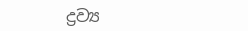ද්‍රව්‍ය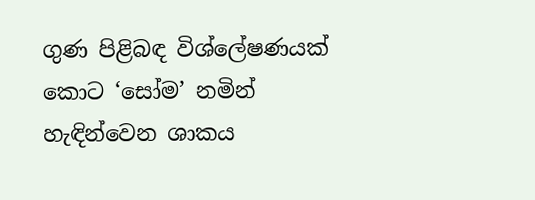ගුණ පිළිබඳ විශ්ලේෂණයක් කොට ‘සෝම’ නමින් හැඳින්වෙන ශාකය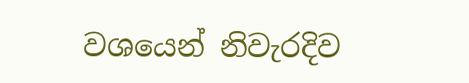වශයෙන් නිවැරදිව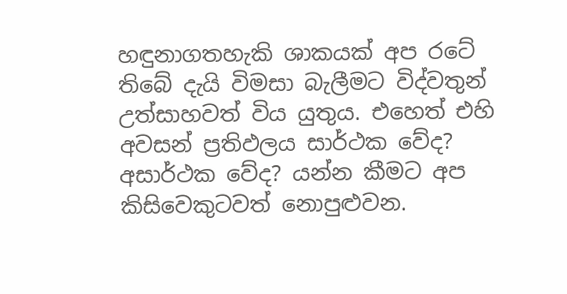හඳුනාගතහැකි ශාකයක් අප රටේ තිබේ දැයි විමසා බැලීමට විද්වතුන් උත්සාහවත් විය යුතුය. එහෙත් එහි අවසන් ප්‍රතිඵලය සාර්ථක වේද? අසාර්ථක වේද? යන්න කීමට අප කිසිවෙකුටවත් නොපුළුවන.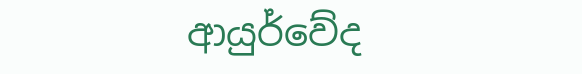ආයුර්වේද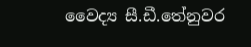වෛද්‍ය සී.ඩී.තේනුවර